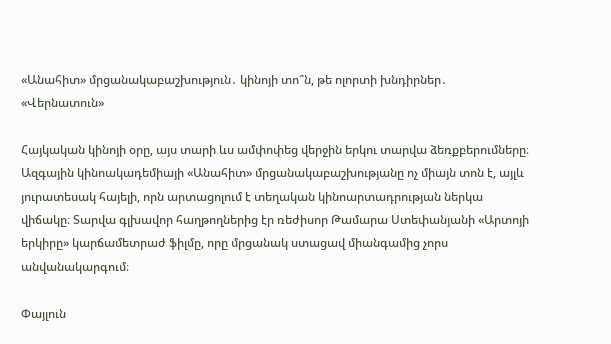«Անահիտ» մրցանակաբաշխություն․ կինոյի տո՞ն, թե ոլորտի խնդիրներ․ «Վերնատուն»

Հայկական կինոյի օրը, այս տարի ևս ամփոփեց վերջին երկու տարվա ձեռքբերումները։ Ազգային կինոակադեմիայի «Անահիտ» մրցանակաբաշխությանը ոչ միայն տոն է, այլև յուրատեսակ հայելի, որն արտացոլում է տեղական կինոարտադրության ներկա վիճակը։ Տարվա գլխավոր հաղթողներից էր ռեժիսոր Թամարա Ստեփանյանի «Արտոյի երկիրը» կարճամետրաժ ֆիլմը, որը մրցանակ ստացավ միանգամից չորս անվանակարգում։

Փայլուն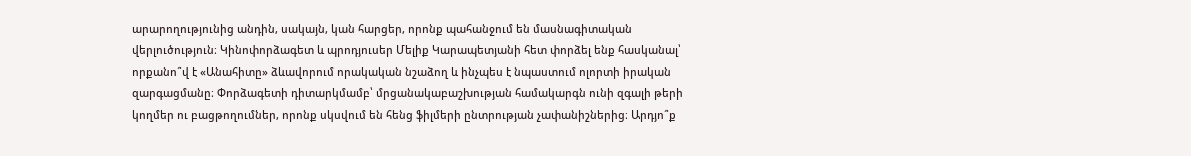արարողությունից անդին, սակայն, կան հարցեր, որոնք պահանջում են մասնագիտական վերլուծություն։ Կինոփորձագետ և պրոդյուսեր Մելիք Կարապետյանի հետ փորձել ենք հասկանալ՝ որքանո՞վ է «Անահիտը» ձևավորում որակական նշաձող և ինչպես է նպաստում ոլորտի իրական զարգացմանը։ Փորձագետի դիտարկմամբ՝ մրցանակաբաշխության համակարգն ունի զգալի թերի կողմեր ու բացթողումներ, որոնք սկսվում են հենց ֆիլմերի ընտրության չափանիշներից։ Արդյո՞ք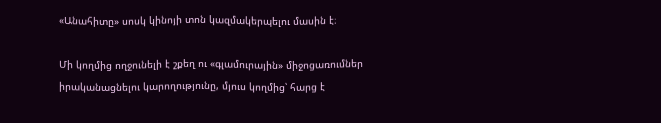«Անահիտը» սոսկ կինոյի տոն կազմակերպելու մասին է։

Մի կողմից ողջունելի է շքեղ ու «գլամուրային» միջոցառումներ իրականացնելու կարողությունը, մյուս կողմից՝ հարց է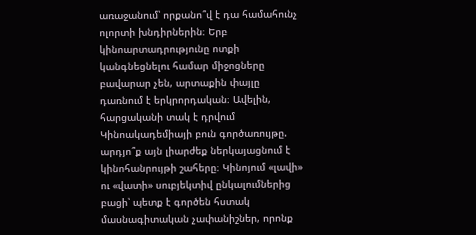առաջանում՝ որքանո՞վ է դա համահունչ ոլորտի խնդիրներին։ Երբ կինոարտադրությունը ոտքի կանգնեցնելու համար միջոցները բավարար չեն, արտաքին փայլը դառնում է երկրորդական։ Ավելին, հարցականի տակ է դրվում Կինոակադեմիայի բուն գործառույթը. արդյո՞ք այն լիարժեք ներկայացնում է կինոհանրույթի շահերը։ Կինոյում «լավի» ու «վատի» սուբյեկտիվ ընկալումներից բացի՝ պետք է գործեն հստակ մասնագիտական չափանիշներ, որոնք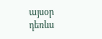այսօր դեռևս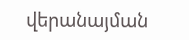վերանայման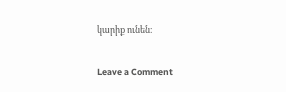կարիք ունեն։

Leave a Comment